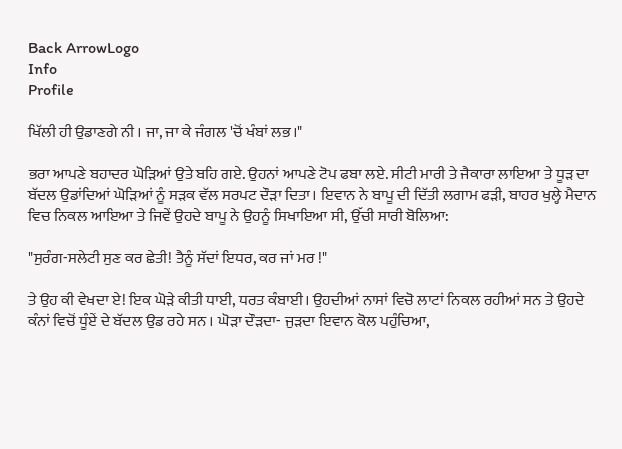Back ArrowLogo
Info
Profile

ਖਿੱਲੀ ਹੀ ਉਡਾਣਗੇ ਨੀ । ਜਾ, ਜਾ ਕੇ ਜੰਗਲ 'ਚੋਂ ਖੰਬਾਂ ਲਭ।"

ਭਰਾ ਆਪਣੇ ਬਹਾਦਰ ਘੋੜਿਆਂ ਉਤੇ ਬਹਿ ਗਏ. ਉਹਨਾਂ ਆਪਣੇ ਟੋਪ ਫਬਾ ਲਏ. ਸੀਟੀ ਮਾਰੀ ਤੇ ਜੈਕਾਰਾ ਲਾਇਆ ਤੇ ਧੂੜ ਦਾ ਬੱਦਲ ਉਡਾਂਦਿਆਂ ਘੋੜਿਆਂ ਨੂੰ ਸੜਕ ਵੱਲ ਸਰਪਟ ਦੌੜਾ ਦਿਤਾ। ਇਵਾਨ ਨੇ ਬਾਪੂ ਦੀ ਦਿੱਤੀ ਲਗਾਮ ਫੜੀ, ਬਾਹਰ ਖੁਲ੍ਹੇ ਮੈਦਾਨ ਵਿਚ ਨਿਕਲ ਆਇਆ ਤੇ ਜਿਵੇਂ ਉਹਦੇ ਬਾਪੂ ਨੇ ਉਹਨੂੰ ਸਿਖਾਇਆ ਸੀ, ਉੱਚੀ ਸਾਰੀ ਬੋਲਿਆ:

"ਸੁਰੰਗ-ਸਲੇਟੀ ਸੁਣ ਕਰ ਛੇਤੀ! ਤੈਨੂੰ ਸੱਦਾਂ ਇਧਰ, ਕਰ ਜਾਂ ਮਰ !"

ਤੇ ਉਹ ਕੀ ਵੇਖਦਾ ਏ! ਇਕ ਘੋੜੇ ਕੀਤੀ ਧਾਈ, ਧਰਤ ਕੰਬਾਈ। ਉਹਦੀਆਂ ਨਾਸਾਂ ਵਿਚੋ ਲਾਟਾਂ ਨਿਕਲ ਰਹੀਆਂ ਸਨ ਤੇ ਉਹਦੇ ਕੰਨਾਂ ਵਿਚੋਂ ਧੂੰਏਂ ਦੇ ਬੱਦਲ ਉਡ ਰਹੇ ਸਨ । ਘੋੜਾ ਦੌੜਦਾ- ਜੁੜਦਾ ਇਵਾਨ ਕੋਲ ਪਹੁੰਚਿਆ,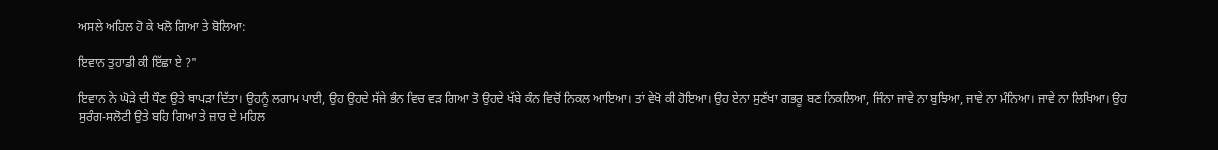ਅਸਲੇ ਅਹਿਲ ਹੋ ਕੇ ਖਲੋ ਗਿਆ ਤੇ ਬੋਲਿਆ:

ਇਵਾਨ ਤੁਹਾਡੀ ਕੀ ਇੱਛਾ ਏ ?"

ਇਵਾਨ ਨੇ ਘੋੜੇ ਦੀ ਧੌਣ ਉਤੇ ਥਾਪੜਾ ਦਿੱਤਾ। ਉਹਨੂੰ ਲਗਾਮ ਪਾਈ, ਉਹ ਉਹਦੇ ਸੱਜੇ ਭੰਨ ਵਿਚ ਵੜ ਗਿਆ ਤੋ ਉਹਦੇ ਖੱਬੇ ਕੰਨ ਵਿਚੋਂ ਨਿਕਲ ਆਇਆ। ਤਾਂ ਵੇਖੋ ਕੀ ਹੋਇਆ। ਉਹ ਏਨਾ ਸੁਣੱਖਾ ਗਭਰੂ ਬਣ ਨਿਕਲਿਆ, ਜਿੰਨਾ ਜਾਵੇ ਨਾ ਬੁਝਿਆ, ਜਾਵੇ ਨਾ ਮੰਨਿਆ। ਜਾਵੇ ਨਾ ਲਿਖਿਆ। ਉਹ ਸੁਰੰਗ-ਸਲੋਟੀ ਉਤੇ ਬਹਿ ਗਿਆ ਤੇ ਜ਼ਾਰ ਦੇ ਮਹਿਲ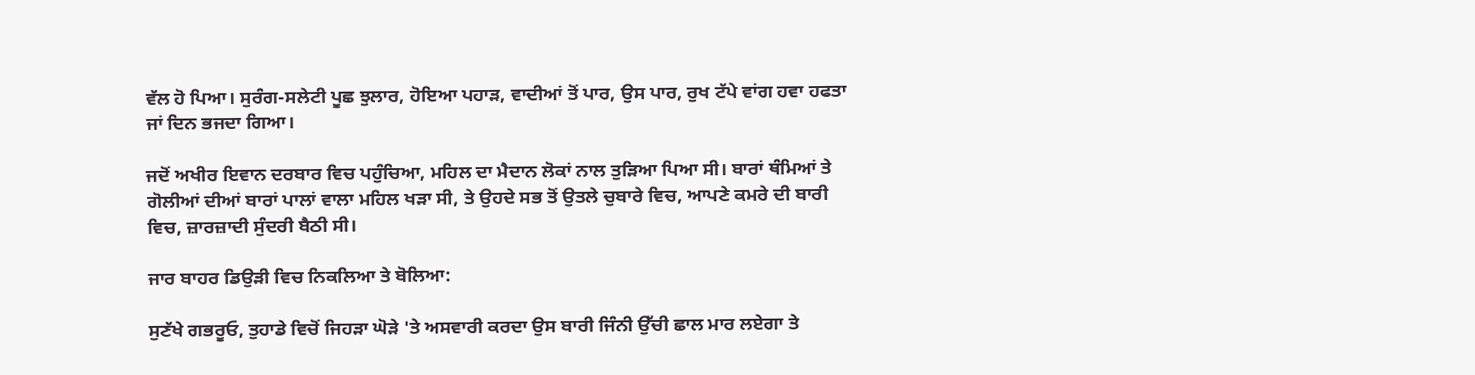ਵੱਲ ਹੋ ਪਿਆ। ਸੁਰੰਗ-ਸਲੇਟੀ ਪੂਛ ਝੁਲਾਰ, ਹੋਇਆ ਪਹਾੜ, ਵਾਦੀਆਂ ਤੋਂ ਪਾਰ, ਉਸ ਪਾਰ, ਰੁਖ ਟੱਪੇ ਵਾਂਗ ਹਵਾ ਹਫਤਾ ਜਾਂ ਦਿਨ ਭਜਦਾ ਗਿਆ।

ਜਦੋਂ ਅਖੀਰ ਇਵਾਨ ਦਰਬਾਰ ਵਿਚ ਪਹੁੰਚਿਆ, ਮਹਿਲ ਦਾ ਮੈਦਾਨ ਲੋਕਾਂ ਨਾਲ ਤੁੜਿਆ ਪਿਆ ਸੀ। ਬਾਰਾਂ ਥੰਮਿਆਂ ਤੇ ਗੋਲੀਆਂ ਦੀਆਂ ਬਾਰਾਂ ਪਾਲਾਂ ਵਾਲਾ ਮਹਿਲ ਖੜਾ ਸੀ, ਤੇ ਉਹਦੇ ਸਭ ਤੋਂ ਉਤਲੇ ਚੁਬਾਰੇ ਵਿਚ, ਆਪਣੇ ਕਮਰੇ ਦੀ ਬਾਰੀ ਵਿਚ, ਜ਼ਾਰਜ਼ਾਦੀ ਸੁੰਦਰੀ ਬੈਠੀ ਸੀ।

ਜਾਰ ਬਾਹਰ ਡਿਉੜੀ ਵਿਚ ਨਿਕਲਿਆ ਤੇ ਬੋਲਿਆ:

ਸੁਣੱਖੇ ਗਭਰੂਓ, ਤੁਹਾਡੇ ਵਿਚੋਂ ਜਿਹੜਾ ਘੋੜੇ 'ਤੇ ਅਸਵਾਰੀ ਕਰਦਾ ਉਸ ਬਾਰੀ ਜਿੰਨੀ ਉੱਚੀ ਛਾਲ ਮਾਰ ਲਏਗਾ ਤੇ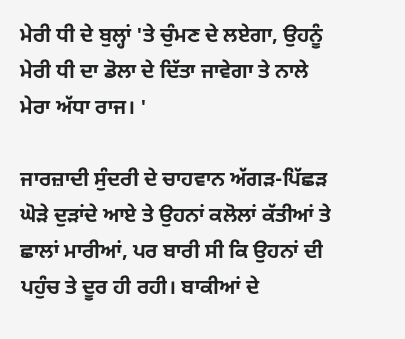ਮੇਰੀ ਧੀ ਦੇ ਬੁਲ੍ਹਾਂ 'ਤੇ ਚੁੰਮਣ ਦੇ ਲਏਗਾ, ਉਹਨੂੰ ਮੇਰੀ ਧੀ ਦਾ ਡੋਲਾ ਦੇ ਦਿੱਤਾ ਜਾਵੇਗਾ ਤੇ ਨਾਲੇ ਮੇਰਾ ਅੱਧਾ ਰਾਜ। '

ਜਾਰਜ਼ਾਦੀ ਸੁੰਦਰੀ ਦੇ ਚਾਹਵਾਨ ਅੱਗੜ-ਪਿੱਛੜ ਘੋੜੇ ਦੁੜਾਂਦੇ ਆਏ ਤੇ ਉਹਨਾਂ ਕਲੋਲਾਂ ਕੱਤੀਆਂ ਤੇ ਛਾਲਾਂ ਮਾਰੀਆਂ, ਪਰ ਬਾਰੀ ਸੀ ਕਿ ਉਹਨਾਂ ਦੀ ਪਹੁੰਚ ਤੇ ਦੂਰ ਹੀ ਰਹੀ। ਬਾਕੀਆਂ ਦੇ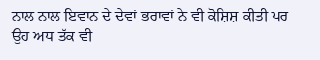ਨਾਲ ਨਾਲ ਇਵਾਨ ਦੇ ਦੇਵਾਂ ਭਰਾਵਾਂ ਨੇ ਵੀ ਕੋਸ਼ਿਸ਼ ਕੀਤੀ ਪਰ ਉਹ ਅਧ ਤੱਕ ਵੀ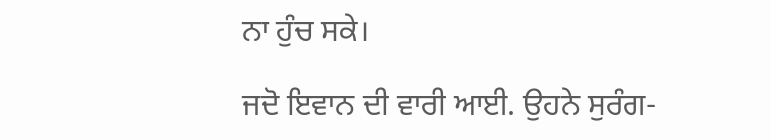ਨਾ ਹੁੰਚ ਸਕੇ।

ਜਦੋ ਇਵਾਨ ਦੀ ਵਾਰੀ ਆਈ. ਉਹਨੇ ਸੁਰੰਗ-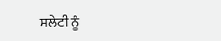ਸਲੇਟੀ ਨੂੰ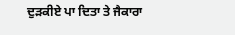ਦੁੜਕੀਏ ਪਾ ਦਿਤਾ ਤੇ ਜੈਕਾਰਾ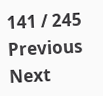141 / 245
Previous
Next